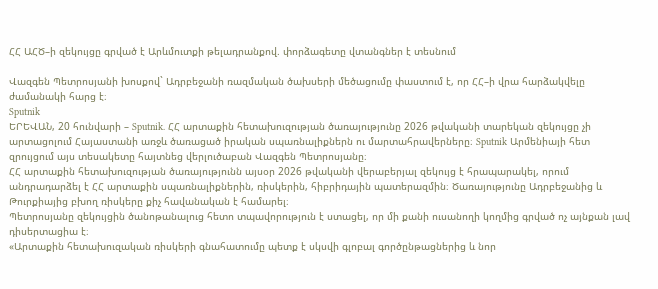ՀՀ ԱՀԾ–ի զեկույցը գրված է Արևմուտքի թելադրանքով. փորձագետը վտանգներ է տեսնում

Վազգեն Պետրոսյանի խոսքով` Ադրբեջանի ռազմական ծախսերի մեծացումը փաստում է, որ ՀՀ–ի վրա հարձակվելը ժամանակի հարց է։
Sputnik
ԵՐԵՎԱՆ, 20 հունվարի – Sputnik. ՀՀ արտաքին հետախուզության ծառայությունը 2026 թվականի տարեկան զեկույցը չի արտացոլում Հայաստանի առջև ծառացած իրական սպառնալիքներն ու մարտահրավերները։ Sputnik Արմենիայի հետ զրույցում այս տեսակետը հայտնեց վերլուծաբան Վազգեն Պետրոսյանը։
ՀՀ արտաքին հետախուզության ծառայությունն այսօր 2026 թվականի վերաբերյալ զեկույց է հրապարակել, որում անդրադարձել է ՀՀ արտաքին սպառնալիքներին, ռիսկերին, հիբրիդային պատերազմին։ Ծառայությունը Ադրբեջանից և Թուրքիայից բխող ռիսկերը քիչ հավանական է համարել։
Պետրոսյանը զեկույցին ծանոթանալուց հետո տպավորություն է ստացել, որ մի քանի ուսանողի կողմից գրված ոչ այնքան լավ դիսերտացիա է։
«Արտաքին հետախուզական ռիսկերի գնահատումը պետք է սկսվի գլոբալ գործընթացներից և նոր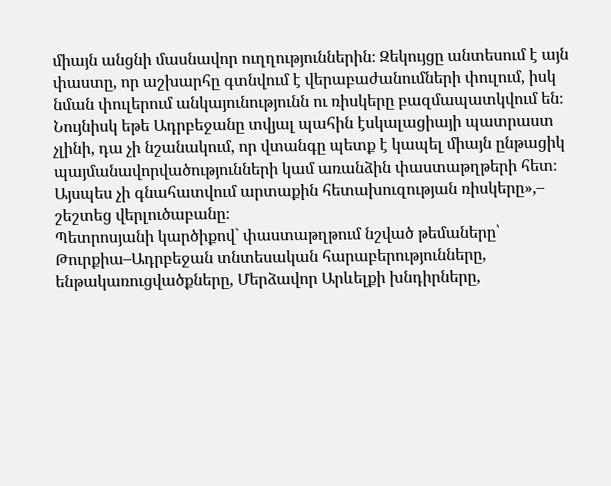միայն անցնի մասնավոր ուղղություններին։ Զեկույցը անտեսում է այն փաստը, որ աշխարհը գտնվում է վերաբաժանումների փուլում, իսկ նման փուլերում անկայունությունն ու ռիսկերը բազմապատկվում են։ Նույնիսկ եթե Ադրբեջանը տվյալ պահին էսկալացիայի պատրաստ չլինի, դա չի նշանակում, որ վտանգը պետք է կապել միայն ընթացիկ պայմանավորվածությունների կամ առանձին փաստաթղթերի հետ։ Այսպես չի գնահատվում արտաքին հետախուզության ռիսկերը»,– շեշտեց վերլուծաբանը։
Պետրոսյանի կարծիքով` փաստաթղթում նշված թեմաները՝ Թուրքիա–Ադրբեջան տնտեսական հարաբերությունները, ենթակառուցվածքները, Մերձավոր Արևելքի խնդիրները,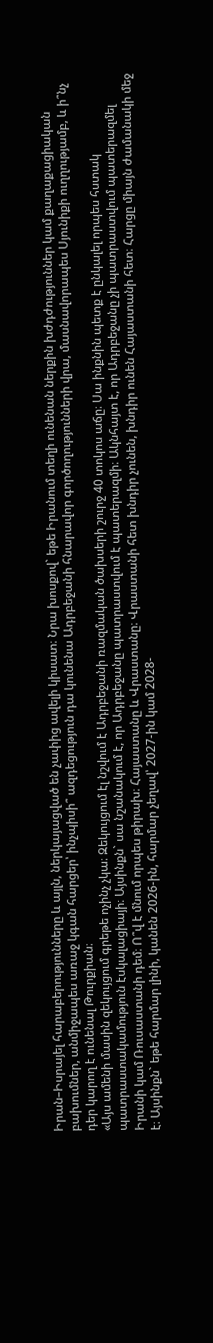Իրան–Իսրայել հարաբերությունները և այլն, ներկայացված են չափից ավելի կիսատ։ Նրա խոսքով` եթե Իրանում տեղի ունենան ներքին խժդժություններ կամ քաղաքացիական բախումներ, անմիջապես առաջ կգան հարցեր՝ ինչպիսի՞ ազդեցություն դա կունենա Ադրբեջանի հնարավոր գործողությունների վրա, մասնավորապես Սյունիքի ուղղությամբ, և ի՞նչ դեր կարող է ունենալ Թուրքիան։
«Այս ամենի մասին զեկույցում գրեթե ոչինչ չկա։ Զեկույցում էլ նշվում է Ադրբեջանի ռազմական ծախսերի շուրջ 40 տոկոս աճը։ Սա ինքնին պետք է ընկալել որպես հստակ պատրաստակամություն էսկալացիայի։ Այսինքն` սա նշանակում է, որ Ադրբեջանը պատրաստվում է պատերազմի։ Ակնհայտ է, որ Ադրբեջանը չի պատրաստվում պատերազմել Իրանի կամ Ռուսաստանի դեմ։ Ո՞վ է մնում որպես թիրախ։ Հայաստանը և Վրաստանը։ Վրաստանի հետ խնդիր չունեն, խնդիր ունեն Հայաստանի հետ։ Հարցը միայն ժամանակի մեջ է։ Այսինքն` եթե հարմար լինի, կանեն 2026-ին, հարմար չեղավ՝ 2027-ին կամ 2028-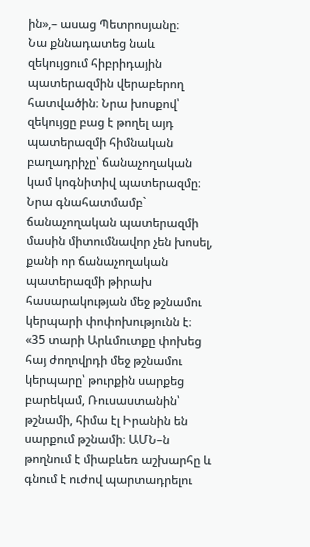ին»,– ասաց Պետրոսյանը։
Նա քննադատեց նաև զեկույցում հիբրիդային պատերազմին վերաբերող հատվածին։ Նրա խոսքով՝ զեկույցը բաց է թողել այդ պատերազմի հիմնական բաղադրիչը՝ ճանաչողական կամ կոգնիտիվ պատերազմը։ Նրա գնահատմամբ` ճանաչողական պատերազմի մասին միտումնավոր չեն խոսել, քանի որ ճանաչողական պատերազմի թիրախ հասարակության մեջ թշնամու կերպարի փոփոխությունն է։
«35 տարի Արևմուտքը փոխեց հայ ժողովրդի մեջ թշնամու կերպարը՝ թուրքին սարքեց բարեկամ, Ռուսաստանին՝ թշնամի, հիմա էլ Իրանին են սարքում թշնամի։ ԱՄՆ–ն թողնում է միաբևեռ աշխարհը և գնում է ուժով պարտադրելու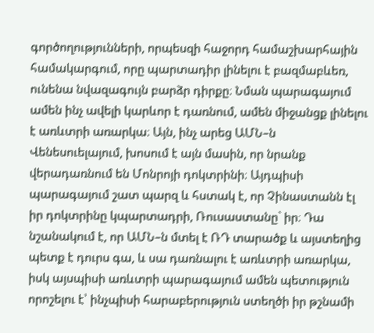գործողությունների, որպեսզի հաջորդ համաշխարհային համակարգում, որը պարտադիր լինելու է բազմաբևեռ, ունենա նվազագույն բարձր դիրքը։ Նման պարագայում ամեն ինչ ավելի կարևոր է դառնում, ամեն միջանցք լինելու է առևտրի առարկա։ Այն, ինչ արեց ԱՄՆ–ն Վենեսուելայում, խոսում է այն մասին, որ նրանք վերադառնում են Մոնրոյի դոկտրինի։ Այդպիսի պարագայում շատ պարզ և հստակ է, որ Չինաստանն էլ իր դոկտրինը կպարտադրի, Ռուսաստանը` իր։ Դա նշանակում է, որ ԱՄՆ–ն մտել է ՌԴ տարածք և այստեղից պետք է դուրս գա, և սա դառնալու է առևտրի առարկա, իսկ այսպիսի առևտրի պարագայում ամեն պետություն որոշելու է՝ ինչպիսի հարաբերություն ստեղծի իր թշնամի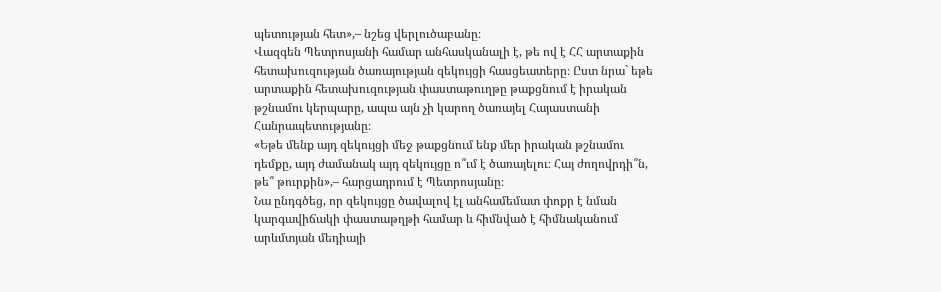պետության հետ»,– նշեց վերլուծաբանը։
Վազգեն Պետրոսյանի համար անհասկանալի է, թե ով է ՀՀ արտաքին հետախուզության ծառայության զեկույցի հասցեատերը։ Ըստ նրա` եթե արտաքին հետախուզության փաստաթուղթը թաքցնում է իրական թշնամու կերպարը, ապա այն չի կարող ծառայել Հայաստանի Հանրապետությանը։
«Եթե մենք այդ զեկույցի մեջ թաքցնում ենք մեր իրական թշնամու դեմքը, այդ ժամանակ այդ զեկույցը ո՞ւմ է ծառայելու։ Հայ ժողովրդի՞ն, թե՞ թուրքին»,– հարցադրում է Պետրոսյանը։
Նա ընդգծեց, որ զեկույցը ծավալով էլ անհամեմատ փոքր է նման կարգավիճակի փաստաթղթի համար և հիմնված է հիմնականում արևմտյան մեդիայի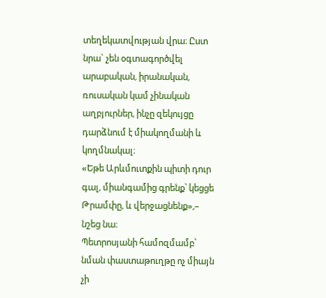տեղեկատվության վրա։ Ըստ նրա` չեն օգտագործվել արաբական, իրանական, ռուսական կամ չինական աղբյուրներ, ինչը զեկույցը դարձնում է միակողմանի և կողմնակալ։
«Եթե Արևմուտքին պիտի դուր գալ, միանգամից գրենք՝ կեցցե Թրամփը, և վերջացնենք»,– նշեց նա։
Պետրոսյանի համոզմամբ՝ նման փաստաթուղթը ոչ միայն չի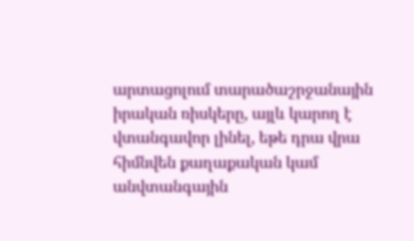արտացոլում տարածաշրջանային իրական ռիսկերը, այլև կարող է վտանգավոր լինել, եթե դրա վրա հիմնվեն քաղաքական կամ անվտանգային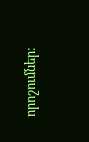որոշումներ։